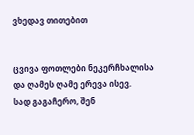ვხედავ თითებით


ცვივა ფოთლები ნეკერჩხალისა
და ღამეს ღამე ერევა ისევ.
სად გაგაჩერო, შენ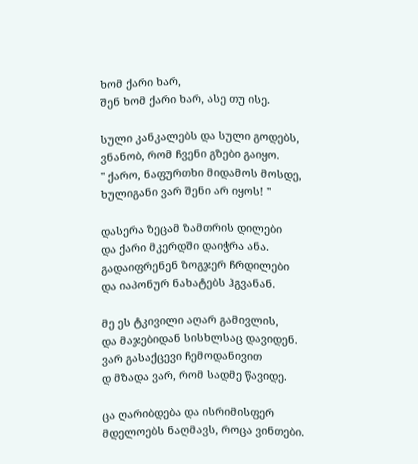ხომ ქარი ხარ,
შენ ხომ ქარი ხარ, ასე თუ ისე.

სული კანკალებს და სული გოდებს,
ვნანობ, რომ ჩვენი გზები გაიყო.
" ქარო, ნაფურთხი მიდამოს მოსდე,
ხულიგანი ვარ შენი არ იყოს! "

დასერა ზეცამ ზამთრის დილები
და ქარი მკერდში დაიჭრა ანა.
გადაიფრენენ ზოგჯერ ჩრდილები
და იაპონურ ნახატებს ჰგვანან.

მე ეს ტკივილი აღარ გამივლის,
და მაჯებიდან სისხლსაც დავიდენ.
ვარ გასაქცევი ჩემოდანივით
დ მზადა ვარ, რომ სადმე წავიდე.

ცა ღარიბდება და ისრიმისფერ
მდელოებს ნაღმავს, როცა ვინთები.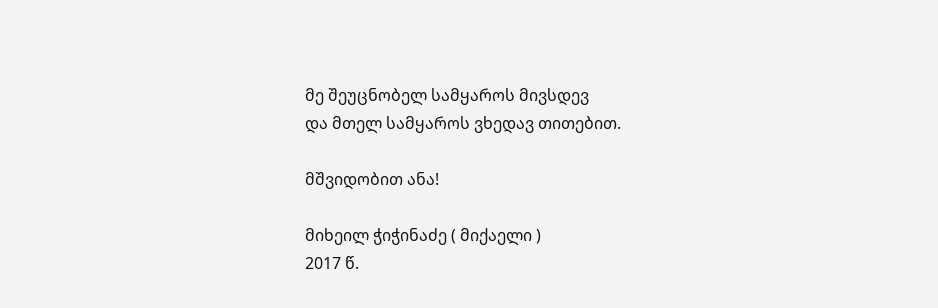მე შეუცნობელ სამყაროს მივსდევ
და მთელ სამყაროს ვხედავ თითებით.

მშვიდობით ანა!

მიხეილ ჭიჭინაძე ( მიქაელი )
2017 წ.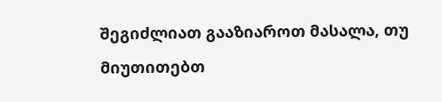შეგიძლიათ გააზიაროთ მასალა, თუ მიუთითებთ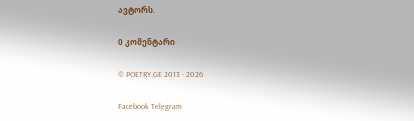ავტორს.

0 კომენტარი

© POETRY.GE 2013 - 2026

Facebook Telegram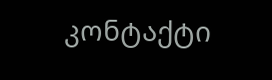კონტაქტი